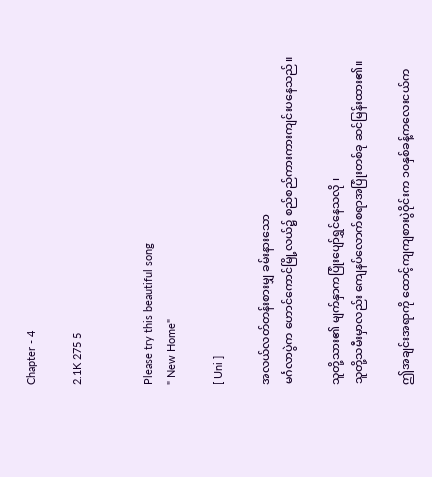Chapter - 4

2.1K 275 5


Please try this beautiful song
" New Home"

[ Uni ]

အလယ်လတ်တန်းစားမျှ ခမ်းနားသော
မင်္ဂလာပွဲက ဟောင်ကောင်မြို့လယ်၌ စည်စည်ကားကားကျင်းပနေသည်။

သူတို့သား၏ မျက်နှာကပြုံးပျော်ရွှင်နေသလို ၊
သူတို့သမီးမှာလည်း ကျေနပ်လောက်စရာအပြုံးတစ်ခု ဆင်မြန်းထား၏။

ဤအချင်းအရာကို ထောင့်ကျကျစားပွဲဝိုင်းက ၁၀နှစ်ခန့်ကလေးငယ်က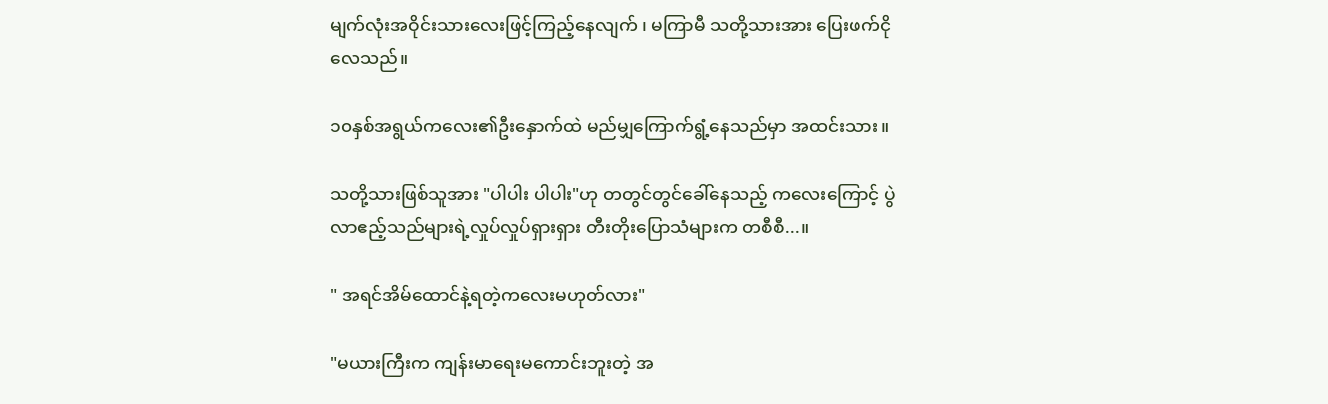မျက်လုံးအဝိုင်းသားလေးဖြင့်ကြည့်နေလျက် ၊ မကြာမီ သတို့သားအား ပြေးဖက်ငိုလေသည်။

၁၀နှစ်အရွယ်ကလေး၏ဦးနှောက်ထဲ မည်မျှကြောက်ရွံ့နေသည်မှာ အထင်းသား။

သတို့သားဖြစ်သူအား "ပါပါး ပါပါး"ဟု တတွင်တွင်ခေါ်နေသည့် ကလေးကြောင့် ပွဲလာဧည့်သည်များရဲ့လှုပ်လှုပ်ရှားရှား တီးတိုးပြောသံများက တစီစီ...။

" အရင်အိမ်ထောင်နဲ့ရတဲ့ကလေးမဟုတ်လား"

"မယားကြီးက ကျန်းမာရေးမကောင်းဘူးတဲ့ အ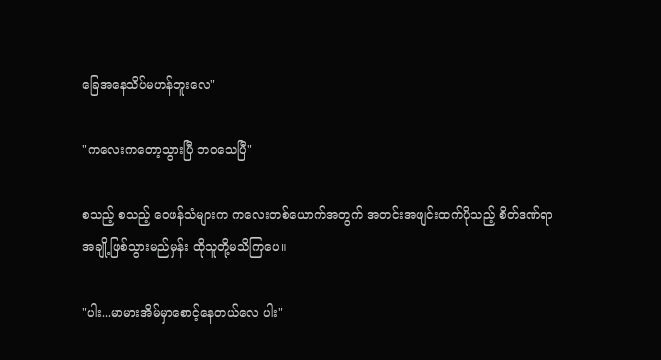ခြေအနေသိပ်မဟန်ဘူးလေ"

"ကလေးကတော့သွားပြီ ဘဝသေပြီ"

စသည့် စသည့် ဝေဖန်သံများက ကလေးတစ်ယောက်အတွက် အတင်းအဖျင်းထက်ပိုသည့် စိတ်ဒဏ်ရာအချို့ဖြစ်သွားမည်မှန်း ထိုသူတို့မသိကြပေ။

"ပါး...မာမားအိမ်မှာစောင့်နေတယ်လေ ပါး"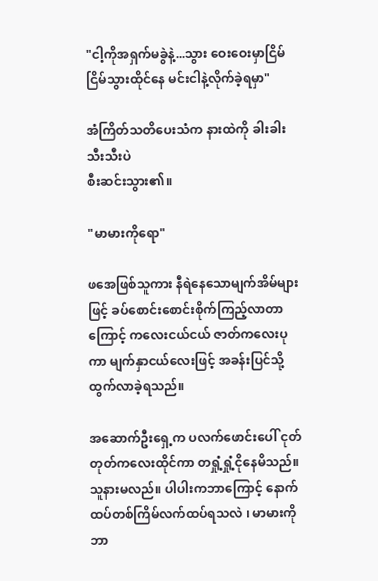"ငါ့ကိုအရှက်မခွဲနဲ့...သွား ဝေးဝေးမှာငြိမ်ငြိမ်သွားထိုင်နေ မင်းငါနဲ့လိုက်ခဲ့ရမှာ"

အံကြိတ်သတိပေးသံက နားထဲကို ခါးခါးသီးသီးပဲ
စီးဆင်းသွား၏။

"မာမားကိုရော"

ဖအေဖြစ်သူကား နီရဲနေသောမျက်အိမ်များဖြင့် ခပ်စောင်းစောင်းစိုက်ကြည့်လာတာကြောင့် ကလေးငယ်ငယ် ဇာတ်ကလေးပုကာ မျက်နှာငယ်လေးဖြင့် အခန်းပြင်သို့ထွက်လာခဲ့ရသည်။

အဆောက်ဦးရှေ့က ပလက်ဖောင်းပေါ် ငုတ်တုတ်ကလေးထိုင်ကာ တရှုံ့ရှုံ့ငိုနေမိသည်။
သူနားမလည်။ ပါပါးကဘာကြောင့် နောက်ထပ်တစ်ကြိမ်လက်ထပ်ရသလဲ ၊ မာမားကိုဘာ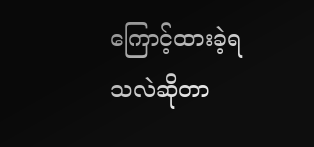ကြောင့်ထားခဲ့ရသလဲဆိုတာ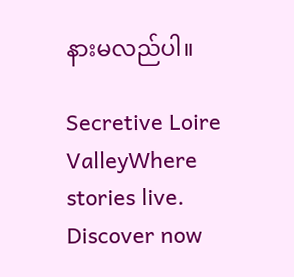နားမလည်ပါ။

Secretive Loire ValleyWhere stories live. Discover now